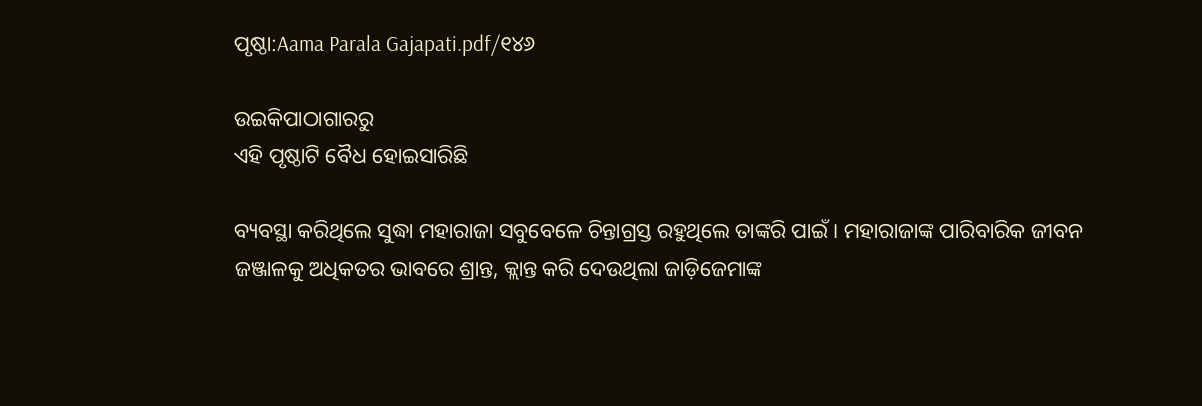ପୃଷ୍ଠା:Aama Parala Gajapati.pdf/୧୪୬

ଉଇକିପାଠାଗାର‌ରୁ
ଏହି ପୃଷ୍ଠାଟି ବୈଧ ହୋଇସାରିଛି

ବ୍ୟବସ୍ଥା କରିଥିଲେ ସୁଦ୍ଧା ମହାରାଜା ସବୁବେଳେ ଚିନ୍ତାଗ୍ରସ୍ତ ରହୁଥିଲେ ତାଙ୍କରି ପାଇଁ । ମହାରାଜାଙ୍କ ପାରିବାରିକ ଜୀବନ ଜଞ୍ଜାଳକୁ ଅଧିକତର ଭାବରେ ଶ୍ରାନ୍ତ, କ୍ଲାନ୍ତ କରି ଦେଉଥିଲା ଜାଡ଼ିଜେମାଙ୍କ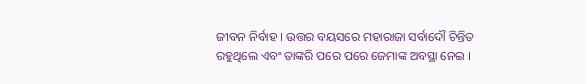ଜୀବନ ନିର୍ବାହ । ଉତ୍ତର ବୟସରେ ମହାରାଜା ସର୍ବାଦୌ ଚିନ୍ତିତ ରହୁଥିଲେ ଏବଂ ତାଙ୍କରି ପରେ ପରେ ଜେମାଙ୍କ ଅବସ୍ଥା ନେଇ ।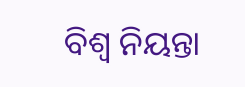ବିଶ୍ୱ ନିୟନ୍ତା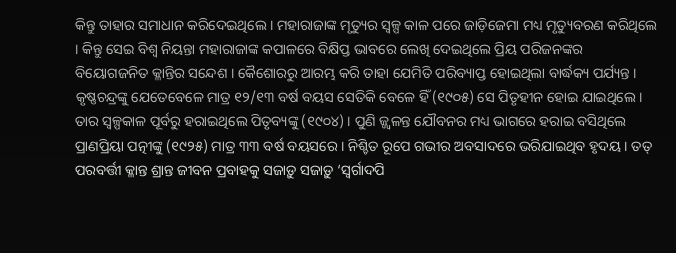କିନ୍ତୁ ତାହାର ସମାଧାନ କରିଦେଇଥିଲେ । ମହାରାଜାଙ୍କ ମୃତ୍ୟୁର ସ୍ୱଳ୍ପ କାଳ ପରେ ଜାଡ଼ିଜେମା ମଧ୍ୟ ମୃତ୍ୟୁବରଣ କରିଥିଲେ । କିନ୍ତୁ ସେଇ ବିଶ୍ୱ ନିୟନ୍ତା ମହାରାଜାଙ୍କ କପାଳରେ ବିକ୍ଷିପ୍ତ ଭାବରେ ଲେଖି ଦେଇଥିଲେ ପ୍ରିୟ ପରିଜନଙ୍କର ବିୟୋଗଜନିତ କ୍ଳାନ୍ତିର ସନ୍ଦେଶ । କୈଶୋରରୁ ଆରମ୍ଭ କରି ତାହା ଯେମିତି ପରିବ୍ୟାପ୍ତ ହୋଇଥିଲା ବାର୍ଦ୍ଧକ୍ୟ ପର୍ଯ୍ୟନ୍ତ । କୃଷ୍ଣଚନ୍ଦ୍ରଙ୍କୁ ଯେତେବେଳେ ମାତ୍ର ୧୨/୧୩ ବର୍ଷ ବୟସ ସେତିକି ବେଳେ ହିଁ (୧୯୦୫) ସେ ପିତୃହୀନ ହୋଇ ଯାଇଥିଲେ । ତାର ସ୍ୱଳ୍ପକାଳ ପୂର୍ବରୁ ହରାଇଥିଲେ ପିତୃବ୍ୟଙ୍କୁ (୧୯୦୪) । ପୁଣି ଜ୍ଜ୍ୱଳନ୍ତ ଯୌବନର ମଧ୍ୟ ଭାଗରେ ହରାଇ ବସିଥିଲେ ପ୍ରାଣପ୍ରିୟା ପତ୍ନୀଙ୍କୁ (୧୯୨୫) ମାତ୍ର ୩୩ ବର୍ଷ ବୟସରେ । ନିଶ୍ଚିତ ରୂପେ ଗଭୀର ଅବସାଦରେ ଭରିଯାଇଥିବ ହୃଦୟ । ତତ୍ ପରବର୍ତ୍ତୀ କ୍ଳାନ୍ତ ଶ୍ରାନ୍ତ ଜୀବନ ପ୍ରବାହକୁ ସଜାଡ଼ୁ ସଜାଡ଼ୁ ‘ସ୍ୱର୍ଗାଦପି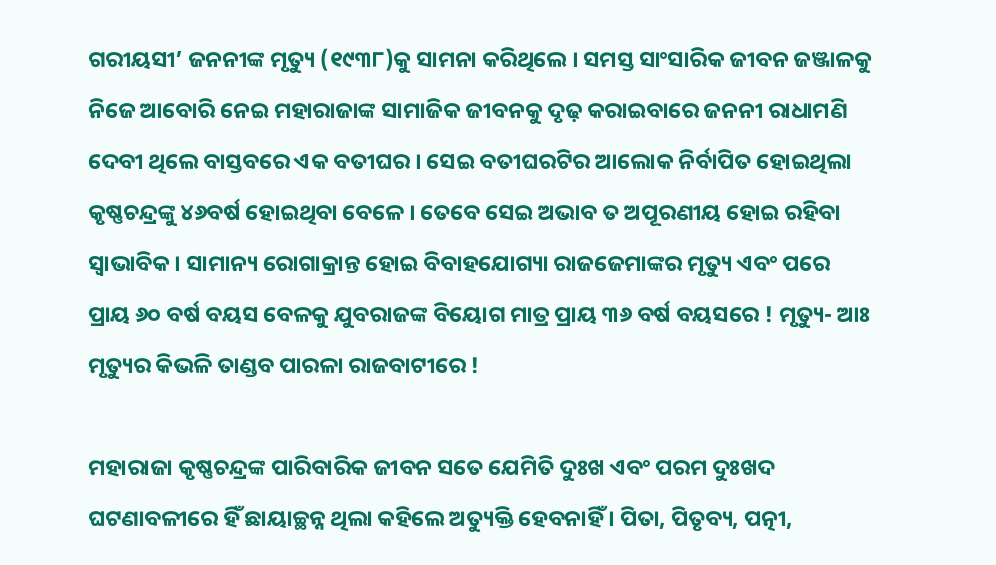ଗରୀୟସୀ’ ଜନନୀଙ୍କ ମୃତ୍ୟୁ (୧୯୩୮)କୁ ସାମନା କରିଥିଲେ । ସମସ୍ତ ସାଂସାରିକ ଜୀବନ ଜଞ୍ଜାଳକୁ ନିଜେ ଆବୋରି ନେଇ ମହାରାଜାଙ୍କ ସାମାଜିକ ଜୀବନକୁ ଦୃଢ଼ କରାଇବାରେ ଜନନୀ ରାଧାମଣି ଦେବୀ ଥିଲେ ବାସ୍ତବରେ ଏକ ବତୀଘର । ସେଇ ବତୀଘରଟିର ଆଲୋକ ନିର୍ବାପିତ ହୋଇଥିଲା କୃଷ୍ଣଚନ୍ଦ୍ରଙ୍କୁ ୪୬ବର୍ଷ ହୋଇଥିବା ବେଳେ । ତେବେ ସେଇ ଅଭାବ ତ ଅପୂରଣୀୟ ହୋଇ ରହିବା ସ୍ୱାଭାବିକ । ସାମାନ୍ୟ ରୋଗାକ୍ରାନ୍ତ ହୋଇ ବିବାହଯୋଗ୍ୟା ରାଜଜେମାଙ୍କର ମୃତ୍ୟୁ ଏବଂ ପରେ ପ୍ରାୟ ୬୦ ବର୍ଷ ବୟସ ବେଳକୁ ଯୁବରାଜଙ୍କ ବିୟୋଗ ମାତ୍ର ପ୍ରାୟ ୩୬ ବର୍ଷ ବୟସରେ ! ମୃତ୍ୟୁ- ଆଃ ମୃତ୍ୟୁର କିଭଳି ତାଣ୍ଡବ ପାରଳା ରାଜବାଟୀରେ !

ମହାରାଜା କୃଷ୍ଣଚନ୍ଦ୍ରଙ୍କ ପାରିବାରିକ ଜୀବନ ସତେ ଯେମିତି ଦୁଃଖ ଏବଂ ପରମ ଦୁଃଖଦ ଘଟଣାବଳୀରେ ହିଁ ଛାୟାଚ୍ଛନ୍ନ ଥିଲା କହିଲେ ଅତ୍ୟୁକ୍ତି ହେବନାହିଁ । ପିତା, ପିତୃବ୍ୟ, ପତ୍ନୀ,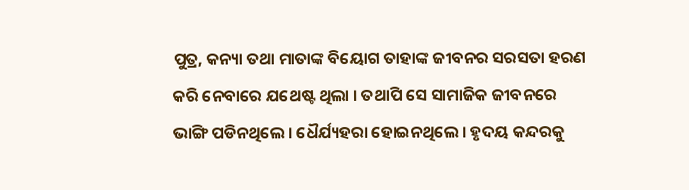ପୁତ୍ର, କନ୍ୟା ତଥା ମାତାଙ୍କ ବିୟୋଗ ତାହାଙ୍କ ଜୀବନର ସରସତା ହରଣ କରି ନେବାରେ ଯଥେଷ୍ଟ ଥିଲା । ତଥାପି ସେ ସାମାଜିକ ଜୀବନରେ ଭାଙ୍ଗି ପଡିନଥିଲେ । ଧୈର୍ଯ୍ୟହରା ହୋଇନଥିଲେ । ହୃଦୟ କନ୍ଦରକୁ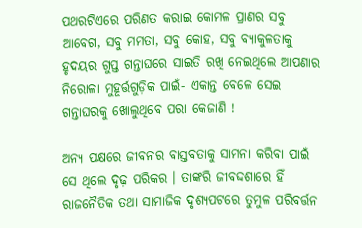ପଥରଟିଏରେ ପରିଣତ କରାଇ କୋମଳ ପ୍ରାଣର ସବୁ ଆବେଗ, ସବୁ ମମତା, ସବୁ କୋହ, ସବୁ ବ୍ୟାକୁଳତାକୁ ହୃଦୟର ଗୁପ୍ତ ଗନ୍ତାଘରେ ସାଇତି ରଖି ନେଇଥିଲେ ଆପଣାର ନିରୋଳା ମୁହୂର୍ତ୍ତଗୁଡ଼ିକ ପାଇଁ- ଏକାନ୍ତ ବେଳେ ସେଇ ଗନ୍ତାଘରକୁ ଖୋଲୁଥିବେ ପରା କେଜାଣି !

ଅନ୍ୟ ପକ୍ଷରେ ଜୀବନର ବାସ୍ତବତାକୁ ସାମନା କରିବା ପାଇଁ ସେ ଥିଲେ ଦୃଢ଼ ପରିକର । ତାଙ୍କରି ଜୀବଦ୍ଦଶାରେ ହିଁ ରାଜନୈତିକ ତଥା ସାମାଜିକ ଦୃଶ୍ୟପଟରେ ତୁମୁଳ ପରିବର୍ତ୍ତନ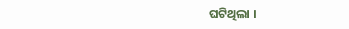ଘଟିଥିଲା ।